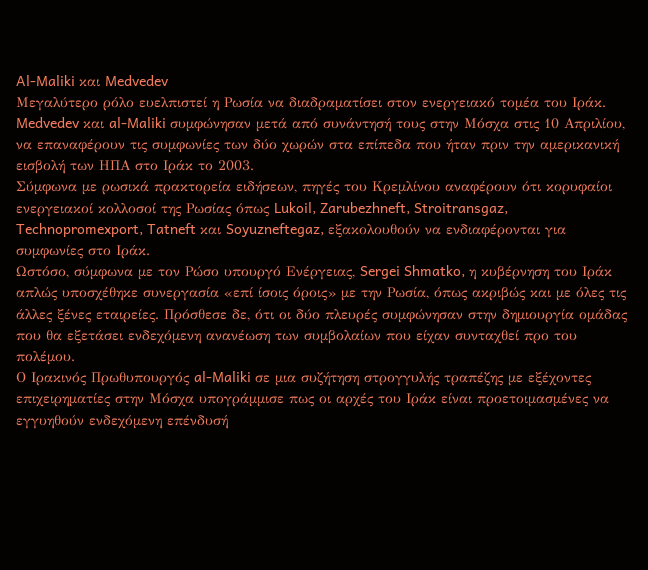Al-Maliki και Medvedev
Μεγαλύτερο ρόλο ευελπιστεί η Ρωσία να διαδραματίσει στον ενεργειακό τομέα του Ιράκ. Medvedev και al-Maliki συμφώνησαν μετά από συνάντησή τους στην Μόσχα στις 10 Απριλίου, να επαναφέρουν τις συμφωνίες των δύο χωρών στα επίπεδα που ήταν πριν την αμερικανική εισβολή των ΗΠΑ στο Ιράκ το 2003.
Σύμφωνα με ρωσικά πρακτορεία ειδήσεων, πηγές του Κρεμλίνου αναφέρουν ότι κορυφαίοι ενεργειακοί κολλοσοί της Ρωσίας όπως Lukoil, Zarubezhneft, Stroitransgaz, Technopromexport, Tatneft και Soyuzneftegaz, εξακολουθούν να ενδιαφέρονται για συμφωνίες στο Ιράκ.
Ωστόσο, σύμφωνα με τον Ρώσο υπουργό Ενέργειας, Sergei Shmatko, η κυβέρνηση του Ιράκ απλώς υποσχέθηκε συνεργασία «επί ίσοις όροις» με την Ρωσία, όπως ακριβώς και με όλες τις άλλες ξένες εταιρείες. Πρόσθεσε δε, ότι οι δύο πλευρές συμφώνησαν στην δημιουργία ομάδας που θα εξετάσει ενδεχόμενη ανανέωση των συμβολαίων που είχαν συνταχθεί προ του πολέμου.
Ο Ιρακινός Πρωθυπουργός al-Maliki σε μια συζήτηση στρογγυλής τραπέζης με εξέχοντες επιχειρηματίες στην Μόσχα υπογράμμισε πως οι αρχές του Ιράκ είναι προετοιμασμένες να εγγυηθούν ενδεχόμενη επένδυσή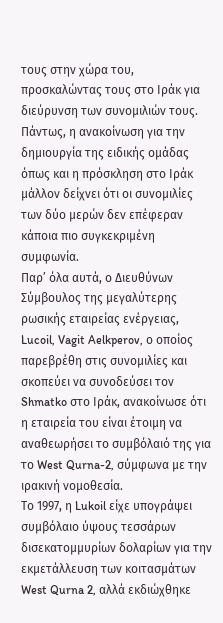τους στην χώρα του, προσκαλώντας τους στο Ιράκ για διεύρυνση των συνομιλιών τους. Πάντως, η ανακοίνωση για την δημιουργία της ειδικής ομάδας όπως και η πρόσκληση στο Ιράκ μάλλον δείχνει ότι οι συνομιλίες των δύο μερών δεν επέφεραν κάποια πιο συγκεκριμένη συμφωνία.
Παρ’ όλα αυτά, ο Διευθύνων Σύμβουλος της μεγαλύτερης ρωσικής εταιρείας ενέργειας, Lucoil, Vagit Aelkperov, ο οποίος παρεβρέθη στις συνομιλίες και σκοπεύει να συνοδεύσει τον Shmatko στο Ιράκ, ανακοίνωσε ότι η εταιρεία του είναι έτοιμη να αναθεωρήσει το συμβόλαιό της για το West Qurna-2, σύμφωνα με την ιρακινή νομοθεσία.
Το 1997, η Lukoil είχε υπογράψει συμβόλαιο ύψους τεσσάρων δισεκατομμυρίων δολαρίων για την εκμετάλλευση των κοιτασμάτων West Qurna 2, αλλά εκδιώχθηκε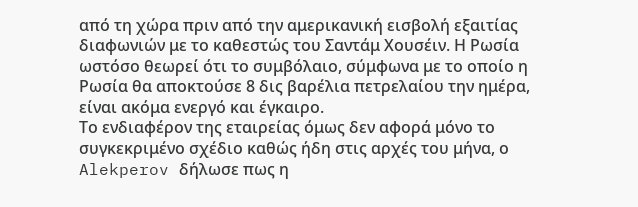από τη χώρα πριν από την αμερικανική εισβολή εξαιτίας διαφωνιών με το καθεστώς του Σαντάμ Χουσέιν. Η Ρωσία ωστόσο θεωρεί ότι το συμβόλαιο, σύμφωνα με το οποίο η Ρωσία θα αποκτούσε 8 δις βαρέλια πετρελαίου την ημέρα, είναι ακόμα ενεργό και έγκαιρο.
Το ενδιαφέρον της εταιρείας όμως δεν αφορά μόνο το συγκεκριμένο σχέδιο καθώς ήδη στις αρχές του μήνα, ο Alekperov δήλωσε πως η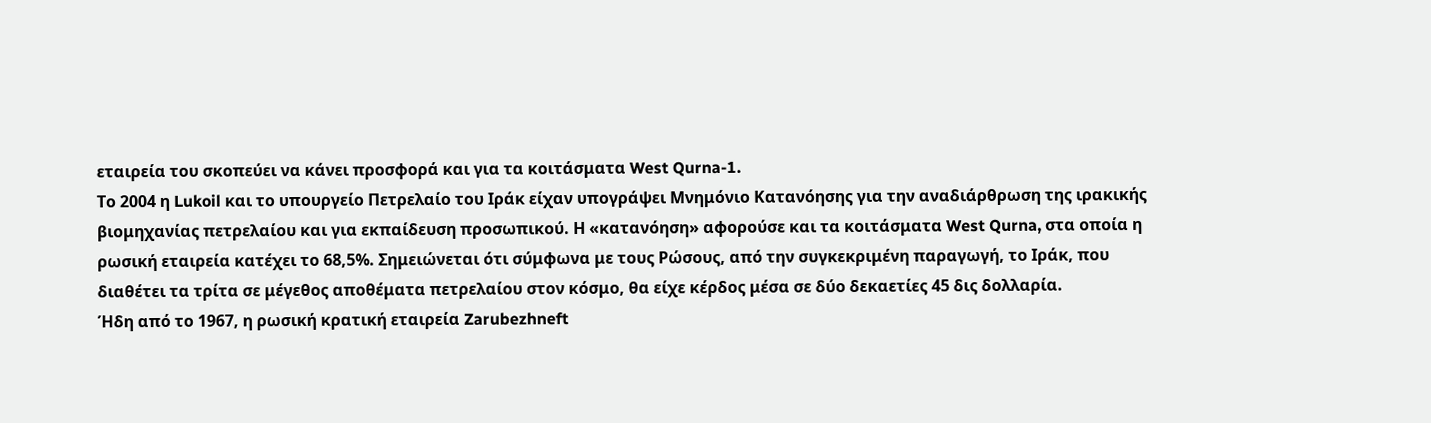εταιρεία του σκοπεύει να κάνει προσφορά και για τα κοιτάσματα West Qurna-1.
Το 2004 η Lukoil και το υπουργείο Πετρελαίο του Ιράκ είχαν υπογράψει Μνημόνιο Κατανόησης για την αναδιάρθρωση της ιρακικής βιομηχανίας πετρελαίου και για εκπαίδευση προσωπικού. Η «κατανόηση» αφορούσε και τα κοιτάσματα West Qurna, στα οποία η ρωσική εταιρεία κατέχει το 68,5%. Σημειώνεται ότι σύμφωνα με τους Ρώσους, από την συγκεκριμένη παραγωγή, το Ιράκ, που διαθέτει τα τρίτα σε μέγεθος αποθέματα πετρελαίου στον κόσμο, θα είχε κέρδος μέσα σε δύο δεκαετίες 45 δις δολλαρία.
Ήδη από το 1967, η ρωσική κρατική εταιρεία Zarubezhneft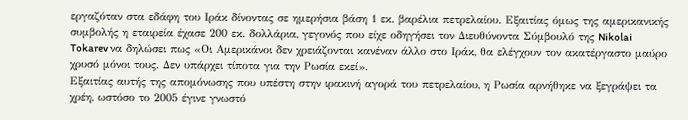εργαζόταν στα εδάφη του Ιράκ δίνοντας σε ημερήσια βάση 1 εκ. βαρέλια πετρελαίου. Εξαιτίας όμως της αμερικανικής συμβολής η εταιρεία έχασε 200 εκ. δολλάρια, γεγονός που είχε οδηγήσει τον Διευθύνοντα Σύμβουλό της Nikolai Tokarev να δηλώσει πως «Οι Αμερικάνοι δεν χρειάζονται κανέναν άλλο στο Ιράκ, θα ελέγχουν τον ακατέργαστο μαύρο χρυσό μόνοι τους. Δεν υπάρχει τίποτα για την Ρωσία εκεί».
Εξαιτίας αυτής της απομόνωσης που υπέστη στην ιρακινή αγορά του πετρελαίου, η Ρωσία αρνήθηκε να ξεγράψει τα χρέη, ωστόσο το 2005 έγινε γνωστό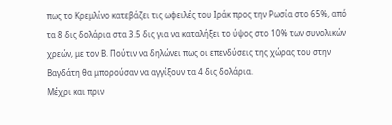πως το Κρεμλίνο κατεβάζει τις ωφειλές του Ιράκ προς την Ρωσία στο 65%, από τα 8 δις δολάρια στα 3.5 δις για να καταλήξει το ύψος στο 10% των συνολικών χρεών, με τον Β. Πούτιν να δηλώνει πως οι επενδύσεις της χώρας του στην Βαγδάτη θα μπορούσαν να αγγίξουν τα 4 δις δολάρια.
Μέχρι και πριν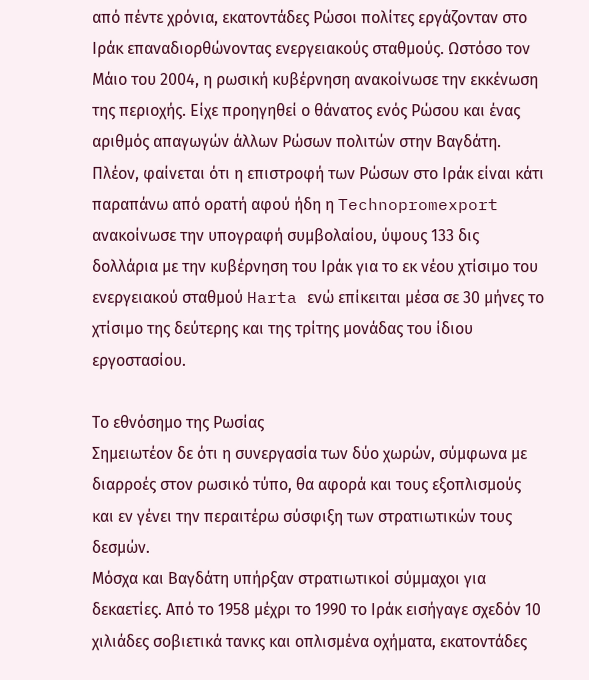από πέντε χρόνια, εκατοντάδες Ρώσοι πολίτες εργάζονταν στο Ιράκ επαναδιορθώνοντας ενεργειακούς σταθμούς. Ωστόσο τον Μάιο του 2004, η ρωσική κυβέρνηση ανακοίνωσε την εκκένωση της περιοχής. Είχε προηγηθεί ο θάνατος ενός Ρώσου και ένας αριθμός απαγωγών άλλων Ρώσων πολιτών στην Βαγδάτη.
Πλέον, φαίνεται ότι η επιστροφή των Ρώσων στο Ιράκ είναι κάτι παραπάνω από ορατή αφού ήδη η Technopromexport ανακοίνωσε την υπογραφή συμβολαίου, ύψους 133 δις δολλάρια με την κυβέρνηση του Ιράκ για το εκ νέου χτίσιμο του ενεργειακού σταθμού Harta ενώ επίκειται μέσα σε 30 μήνες το χτίσιμο της δεύτερης και της τρίτης μονάδας του ίδιου εργοστασίου.

Το εθνόσημο της Ρωσίας
Σημειωτέον δε ότι η συνεργασία των δύο χωρών, σύμφωνα με διαρροές στον ρωσικό τύπο, θα αφορά και τους εξοπλισμούς και εν γένει την περαιτέρω σύσφιξη των στρατιωτικών τους δεσμών.
Μόσχα και Βαγδάτη υπήρξαν στρατιωτικοί σύμμαχοι για δεκαετίες. Από το 1958 μέχρι το 1990 το Ιράκ εισήγαγε σχεδόν 10 χιλιάδες σοβιετικά τανκς και οπλισμένα οχήματα, εκατοντάδες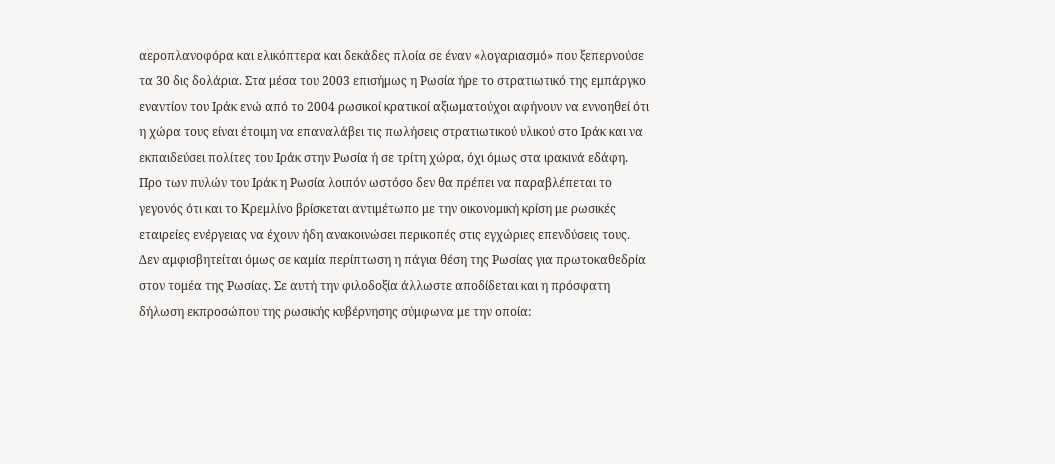αεροπλανοφόρα και ελικόπτερα και δεκάδες πλοία σε έναν «λογαριασμό» που ξεπερνούσε τα 30 δις δολάρια. Στα μέσα του 2003 επισήμως η Ρωσία ήρε το στρατιωτικό της εμπάργκο εναντίον του Ιράκ ενώ από το 2004 ρωσικοί κρατικοί αξιωματούχοι αφήνουν να εννοηθεί ότι η χώρα τους είναι έτοιμη να επαναλάβει τις πωλήσεις στρατιωτικού υλικού στο Ιράκ και να εκπαιδεύσει πολίτες του Ιράκ στην Ρωσία ή σε τρίτη χώρα, όχι όμως στα ιρακινά εδάφη.
Προ των πυλών του Ιράκ η Ρωσία λοιπόν ωστόσο δεν θα πρέπει να παραβλέπεται το γεγονός ότι και το Κρεμλίνο βρίσκεται αντιμέτωπο με την οικονομική κρίση με ρωσικές εταιρείες ενέργειας να έχουν ήδη ανακοινώσει περικοπές στις εγχώριες επενδύσεις τους.
Δεν αμφισβητείται όμως σε καμία περίπτωση η πάγια θέση της Ρωσίας για πρωτοκαθεδρία στον τομέα της Ρωσίας. Σε αυτή την φιλοδοξία άλλωστε αποδίδεται και η πρόσφατη δήλωση εκπροσώπου της ρωσικής κυβέρνησης σύμφωνα με την οποία: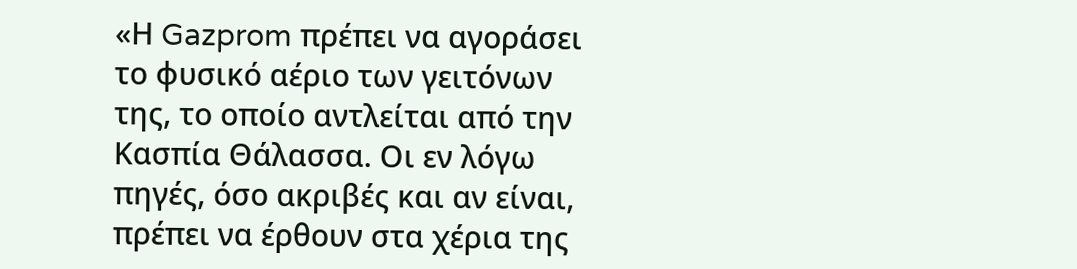«Η Gazprom πρέπει να αγοράσει το φυσικό αέριο των γειτόνων της, το οποίο αντλείται από την Κασπία Θάλασσα. Οι εν λόγω πηγές, όσο ακριβές και αν είναι, πρέπει να έρθουν στα χέρια της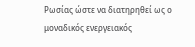Ρωσίας ώστε να διατηρηθεί ως ο μοναδικός ενεργειακός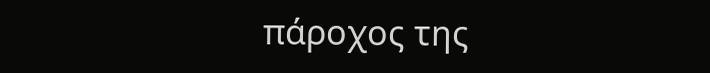πάροχος της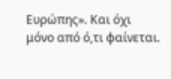Ευρώπης». Και όχι μόνο από ό,τι φαίνεται.